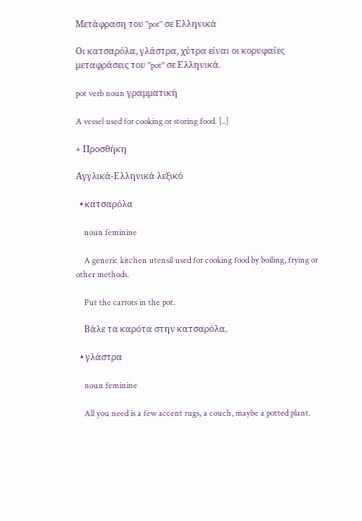Μετάφραση του "pot" σε Ελληνικά

Οι κατσαρόλα, γλάστρα, χύτρα είναι οι κορυφαίες μεταφράσεις του "pot" σε Ελληνικά.

pot verb noun γραμματική

A vessel used for cooking or storing food. [..]

+ Προσθήκη

Αγγλικά-Ελληνικά λεξικό

  • κατσαρόλα

    noun feminine

    A generic kitchen utensil used for cooking food by boiling, frying or other methods.

    Put the carrots in the pot.

    Βάλε τα καρότα στην κατσαρόλα.

  • γλάστρα

    noun feminine

    All you need is a few accent rugs, a couch, maybe a potted plant.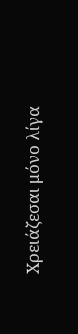Xρειάζεσαι μόνο λίγα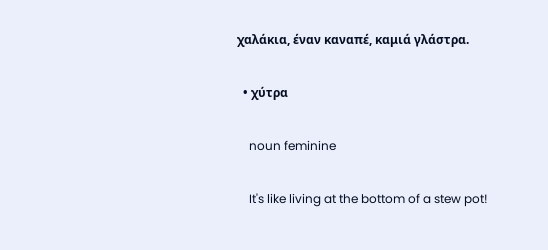χαλάκια, έναν καναπέ, καμιά γλάστρα.

  • χύτρα

    noun feminine

    It's like living at the bottom of a stew pot!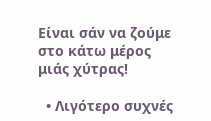Είναι σάν να ζούμε στο κάτω μέρος μιάς χύτρας!

  • Λιγότερο συχνές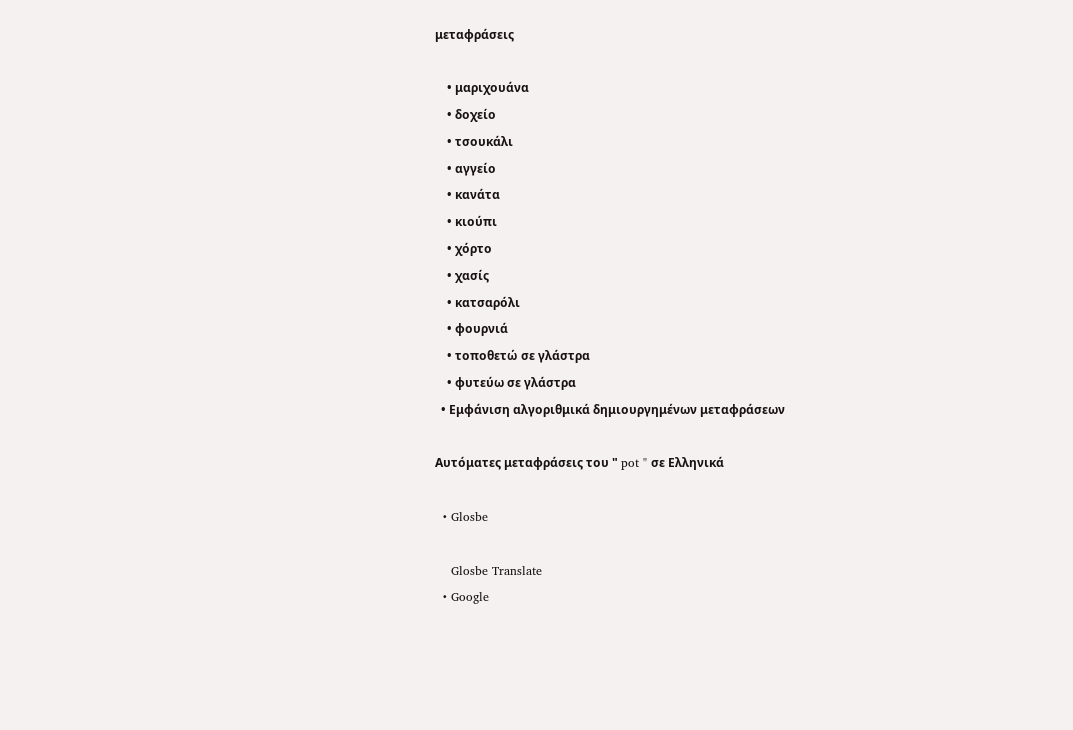μεταφράσεις

    • μαριχουάνα
    • δοχείο
    • τσουκάλι
    • αγγείο
    • κανάτα
    • κιούπι
    • χόρτο
    • χασίς
    • κατσαρόλι
    • φουρνιά
    • τοποθετώ σε γλάστρα
    • φυτεύω σε γλάστρα
  • Εμφάνιση αλγοριθμικά δημιουργημένων μεταφράσεων

Αυτόματες μεταφράσεις του " pot " σε Ελληνικά

  • Glosbe

    Glosbe Translate
  • Google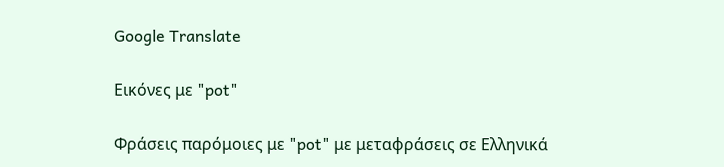Google Translate

Εικόνες με "pot"

Φράσεις παρόμοιες με "pot" με μεταφράσεις σε Ελληνικά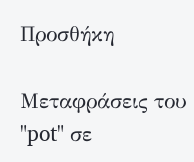Προσθήκη

Μεταφράσεις του "pot" σε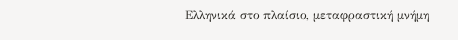Ελληνικά στο πλαίσιο, μεταφραστική μνήμη